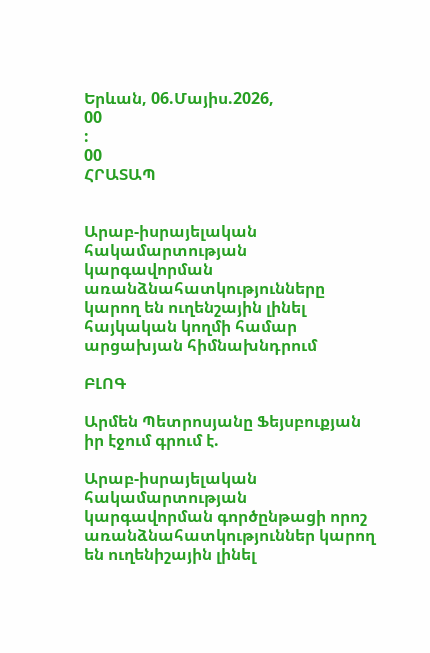Երևան, 06.Մայիս.2026,
00
:
00
ՀՐԱՏԱՊ


Արաբ-իսրայելական հակամարտության կարգավորման առանձնահատկությունները կարող են ուղենշային լինել հայկական կողմի համար արցախյան հիմնախնդրում

ԲԼՈԳ

Արմեն Պետրոսյանը Ֆեյսբուքյան իր էջում գրում է.

Արաբ-իսրայելական հակամարտության կարգավորման գործընթացի որոշ առանձնահատկություններ կարող են ուղենիշային լինել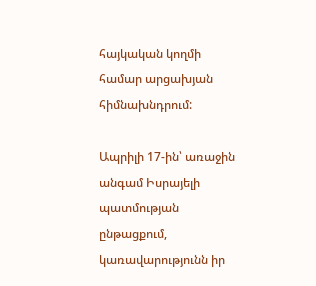հայկական կողմի համար արցախյան հիմնախնդրում:

Ապրիլի 17-ին՝ առաջին անգամ Իսրայելի պատմության ընթացքում, կառավարությունն իր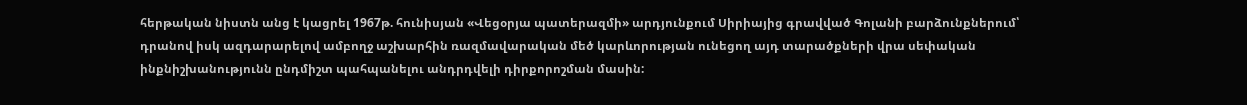հերթական նիստն անց է կացրել 1967թ. հունիսյան «Վեցօրյա պատերազմի» արդյունքում Սիրիայից գրավված Գոլանի բարձունքներում՝ դրանով իսկ ազդարարելով ամբողջ աշխարհին ռազմավարական մեծ կարևորության ունեցող այդ տարածքների վրա սեփական ինքնիշխանությունն ընդմիշտ պահպանելու անդրդվելի դիրքորոշման մասին: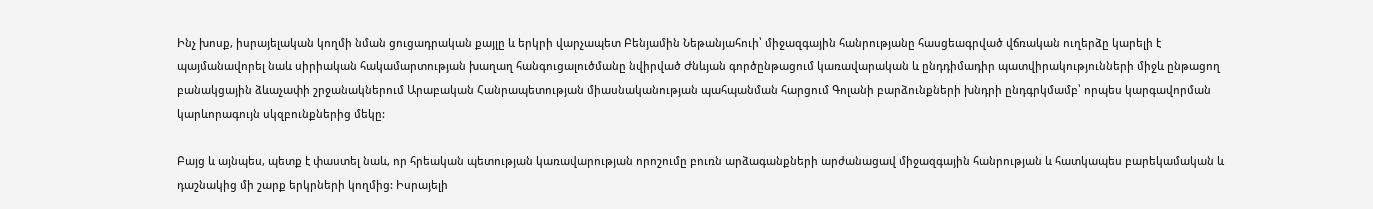Ինչ խոսք, իսրայելական կողմի նման ցուցադրական քայլը և երկրի վարչապետ Բենյամին Նեթանյահուի՝ միջազգային հանրությանը հասցեագրված վճռական ուղերձը կարելի է պայմանավորել նաև սիրիական հակամարտության խաղաղ հանգուցալուծմանը նվիրված Ժնևյան գործընթացում կառավարական և ընդդիմադիր պատվիրակությունների միջև ընթացող բանակցային ձևաչափի շրջանակներում Արաբական Հանրապետության միասնականության պահպանման հարցում Գոլանի բարձունքների խնդրի ընդգրկմամբ՝ որպես կարգավորման կարևորագույն սկզբունքներից մեկը:

Բայց և այնպես, պետք է փաստել նաև, որ հրեական պետության կառավարության որոշումը բուռն արձագանքների արժանացավ միջազգային հանրության և հատկապես բարեկամական և դաշնակից մի շարք երկրների կողմից: Իսրայելի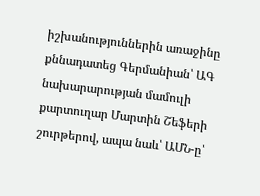իշխանություններին առաջինը քննադատեց Գերմանիան՝ ԱԳ նախարարության մամուլի քարտուղար Մարտին Շեֆերի շուրթերով, ապա նաև՝ ԱՄՆ-ը՝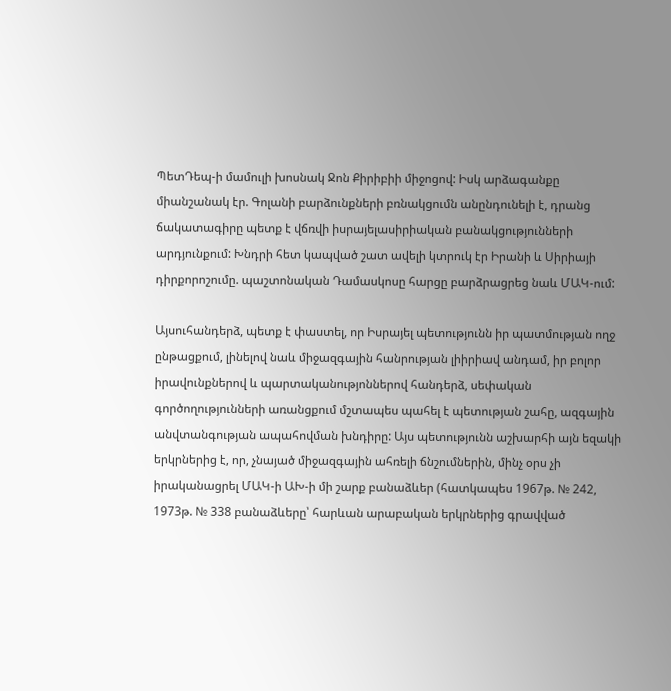ՊետԴեպ-ի մամուլի խոսնակ Ջոն Քիրիբիի միջոցով: Իսկ արձագանքը միանշանակ էր. Գոլանի բարձունքների բռնակցումն անընդունելի է, դրանց ճակատագիրը պետք է վճռվի իսրայելասիրիական բանակցությունների արդյունքում: Խնդրի հետ կապված շատ ավելի կտրուկ էր Իրանի և Սիրիայի դիրքորոշումը. պաշտոնական Դամասկոսը հարցը բարձրացրեց նաև ՄԱԿ-ում:

Այսուհանդերձ, պետք է փաստել, որ Իսրայել պետությունն իր պատմության ողջ ընթացքում, լինելով նաև միջազգային հանրության լիիրիավ անդամ, իր բոլոր իրավունքներով և պարտականությոններով հանդերձ, սեփական գործողությունների առանցքում մշտապես պահել է պետության շահը, ազգային անվտանգության ապահովման խնդիրը: Այս պետությունն աշխարհի այն եզակի երկրներից է, որ, չնայած միջազգային ահռելի ճնշումներին, մինչ օրս չի իրականացրել ՄԱԿ-ի ԱԽ-ի մի շարք բանաձևեր (հատկապես 1967թ. № 242, 1973թ. № 338 բանաձևերը՝ հարևան արաբական երկրներից գրավված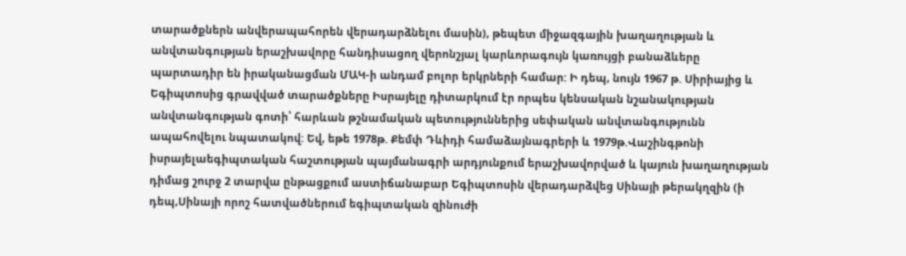տարածքներն անվերապահորեն վերադարձնելու մասին), թեպետ միջազգային խաղաղության և անվտանգության երաշխավորը հանդիսացող վերոնշյալ կարևորագույն կառույցի բանաձևերը պարտադիր են իրականացման ՄԱԿ-ի անդամ բոլոր երկրների համար: Ի դեպ, նույն 1967 թ. Սիրիայից և Եգիպտոսից գրավված տարածքները Իսրայելը դիտարկում էր որպես կենսական նշանակության անվտանգության գոտի՝ հարևան թշնամական պետություններից սեփական անվտանգությունն ապահովելու նպատակով: Եվ, եթե 1978թ. Քեմփ Դևիդի համաձայնագրերի և 1979թ.Վաշինգթոնի իսրայելաեգիպտական հաշտության պայմանագրի արդյունքում երաշխավորված և կայուն խաղաղության դիմաց շուրջ 2 տարվա ընթացքում աստիճանաբար Եգիպտոսին վերադարձվեց Սինայի թերակղզին (ի դեպ,Սինայի որոշ հատվածներում եգիպտական զինուժի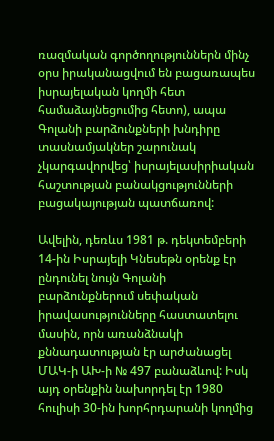ռազմական գործողություններն մինչ օրս իրականացվում են բացառապես իսրայելական կողմի հետ համաձայնեցումից հետո), ապա Գոլանի բարձունքների խնդիրը տասնամյակներ շարունակ չկարգավորվեց՝ իսրայելասիրիական հաշտության բանակցությունների բացակայության պատճառով:

Ավելին, դեռևս 1981 թ. դեկտեմբերի 14-ին Իսրայելի Կնեսեթն օրենք էր ընդունել նույն Գոլանի բարձունքներում սեփական իրավասությունները հաստատելու մասին, որն առանձնակի քննադատության էր արժանացել ՄԱԿ-ի ԱԽ-ի № 497 բանաձևով: Իսկ այդ օրենքին նախորդել էր 1980 հուլիսի 30-ին խորհրդարանի կողմից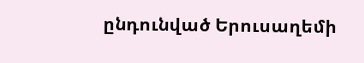ընդունված Երուսաղեմի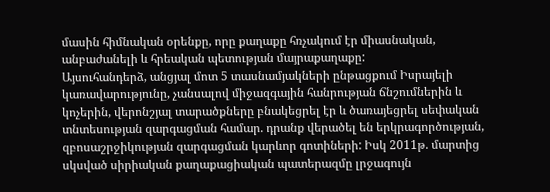մասին հիմնական օրենքը, որը քաղաքը հռչակում էր միասնական, անբաժանելի և հրեական պետության մայրաքաղաքը:
Այսուհանդերձ, անցյալ մոտ 5 տասնամյակների ընթացքում Իսրայելի կառավարությունը, չանսալով միջազգային հանրության ճնշումներին և կոչերին, վերոնշյալ տարածքները բնակեցրել էր և ծառայեցրել սեփական տնտեսության զարգացման համար. դրանք վերածել են երկրագործության, զբոսաշրջիկության զարգացման կարևոր գոտիների: Իսկ 2011թ. մարտից սկսված սիրիական քաղաքացիական պատերազմը լրջագույն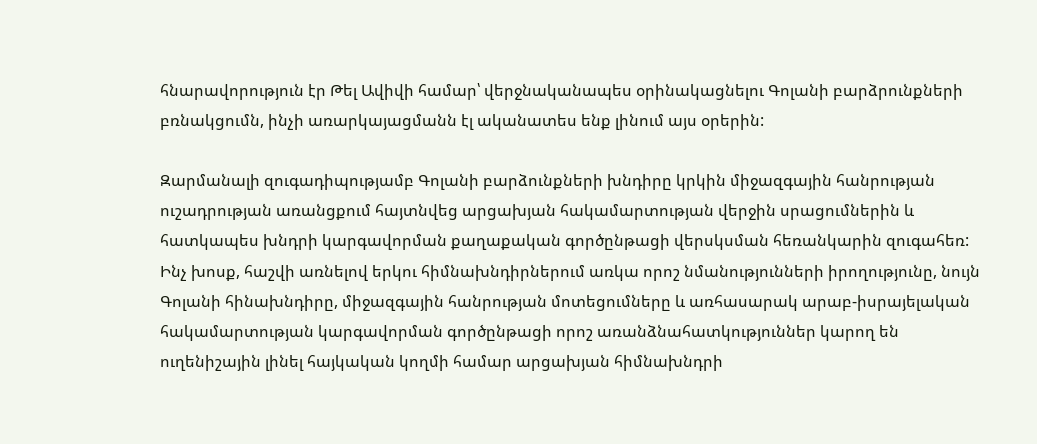հնարավորություն էր Թել Ավիվի համար՝ վերջնականապես օրինակացնելու Գոլանի բարձրունքների բռնակցումն, ինչի առարկայացմանն էլ ականատես ենք լինում այս օրերին:

Զարմանալի զուգադիպությամբ Գոլանի բարձունքների խնդիրը կրկին միջազգային հանրության ուշադրության առանցքում հայտնվեց արցախյան հակամարտության վերջին սրացումներին և հատկապես խնդրի կարգավորման քաղաքական գործընթացի վերսկսման հեռանկարին զուգահեռ: Ինչ խոսք, հաշվի առնելով երկու հիմնախնդիրներում առկա որոշ նմանությունների իրողությունը, նույն Գոլանի հինախնդիրը, միջազգային հանրության մոտեցումները և առհասարակ արաբ-իսրայելական հակամարտության կարգավորման գործընթացի որոշ առանձնահատկություններ կարող են ուղենիշային լինել հայկական կողմի համար արցախյան հիմնախնդրի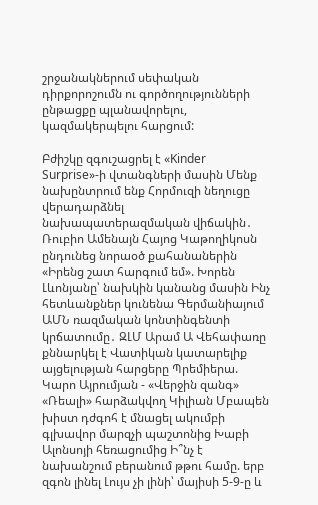շրջանակներում սեփական դիրքորոշումն ու գործողությունների ընթացքը պլանավորելու, կազմակերպելու հարցում:

Բժիշկը զգուշացրել է «Kinder Surprise»-ի վտանգների մասին Մենք նախընտրում ենք Հորմուզի նեղուցը վերադարձնել նախապատերազմական վիճակին․ Ռուբիո Ամենայն Հայոց Կաթողիկոսն ընդունեց նորաօծ քահանաներին «Իրենց շատ հարգում եմ». Խորեն Լևոնյանը՝ նախկին կանանց մասին Ինչ հետևանքներ կունենա Գերմանիայում ԱՄՆ ռազմական կոնտինգենտի կրճատումը․ ԶԼՄ Արամ Ա Վեհափառը քննարկել է Վատիկան կատարելիք այցելության հարցերը Պրեմիերա. Կարո Այրումյան - «Վերջին զանգ» «Ռեալի» հարձակվող Կիլիան Մբապեն խիստ դժգոհ է մնացել ակումբի գլխավոր մարզչի պաշտոնից Խաբի Ալոնսոյի հեռացումից Ի՞նչ է նախանշում բերանում թթու համը. երբ զգոն լինել Լույս չի լինի՝ մայիսի 5-9-ը և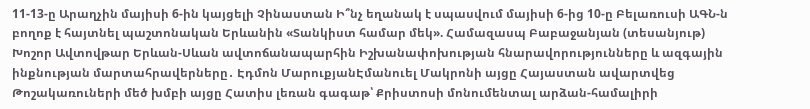11-13-ը Արաղչին մայիսի 6-ին կայցելի Չինաստան Ի՞նչ եղանակ է սպասվում մայիսի 6-ից 10-ը Բելառուսի ԱԳՆ-ն բողոք է հայտնել պաշտոնական Երևանին «Տանկիստ համար մեկ». Համազասպ Բաբաջանյան (տեսանյութ) Խոշոր Ավտովթար Երևան-Սևան ավտոճանապարհին Իշխանափոխության հնարավորությունները և ազգային ինքնության մարտահրավերները․ Էդմոն ՄարուքյանԷմանուել Մակրոնի այցը Հայաստան ավարտվեց Թոշակառուների մեծ խմբի այցը Հատիս լեռան գագաթ՝ Քրիստոսի մոնումենտալ արձան-համալիրի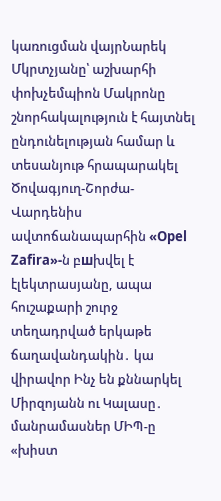կառուցման վայրՆարեկ Մկրտչյանը՝ աշխարհի փոխչեմպիոն Մակրոնը շնորհակալություն է հայտնել ընդունելության համար և տեսանյութ հրապարակել Ծովագյուղ-Շորժա-Վարդենիս ավտոճանապարհին «Opel Zafira»-ն բшխվել է էլեկտրասյանը, ապա հուշաքարի շուրջ տեղադրված երկաթե ճաղավանդակին․ կա վիրավոր Ինչ են քննարկել Միրզոյանն ու Կալասը․ մանրամասներ ՄԻՊ-ը «խիստ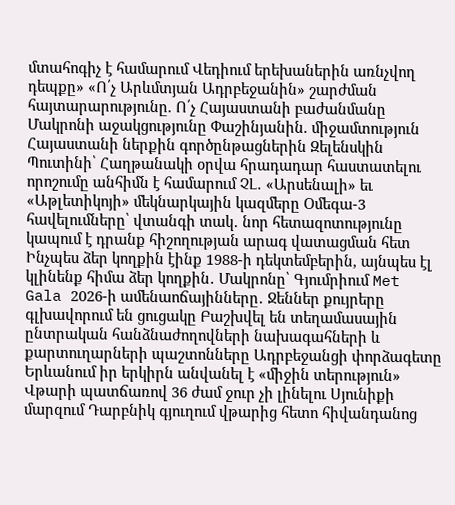մտահոգիչ է համարում Վեդիում երեխաներին առնչվող դեպքը» «Ո՛չ Արևմտյան Ադրբեջանին» շարժման հայտարարությունը. Ո՛չ Հայաստանի բաժանմանը Մակրոնի աջակցությունը Փաշինյանին. միջամտություն Հայաստանի ներքին գործընթացներին Զելենսկին Պուտինի՝ Հաղթանակի օրվա հրադադար հաստատելու որոշումը անհիմն է համարում ՉԼ․ «Արսենալի» եւ «Աթլետիկոյի» մեկնարկային կազմերը Օմեգա-3 հավելումները՝ վտանգի տակ․ նոր հետազոտությունը կապում է դրանք հիշողության արագ վատացման հետ Ինչպես ձեր կողքին էինք 1988-ի դեկտեմբերին, այնպես էլ կլինենք հիմա ձեր կողքին․ Մակրոնը՝ Գյումրիում Met Gala 2026-ի ամենաոճայինները․ Ջեններ քույրերը գլխավորում են ցուցակը Բաշխվել են տեղամասային ընտրական հանձնաժողովների նախագահների և քարտուղարների պաշտոնները Ադրբեջանցի փորձագետը Երևանում իր երկիրն անվանել է «միջին տերություն» Վթարի պատճառով 36 ժամ ջուր չի լինելու Սյունիքի մարզում Դարբնիկ գյուղում վթարից հետո հիվանդանոց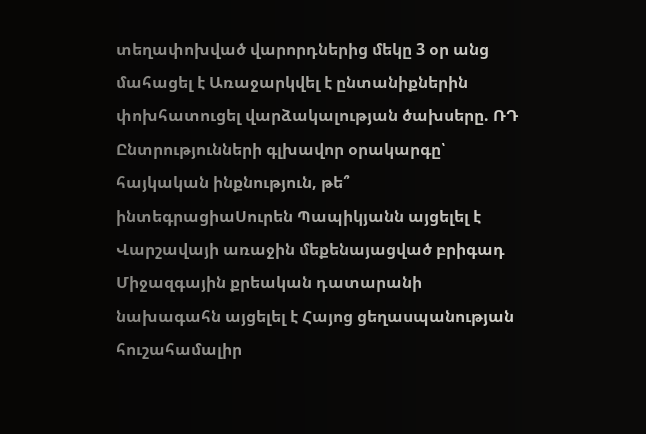տեղափոխված վարորդներից մեկը 3 օր անց մահացել է Առաջարկվել է ընտանիքներին փոխհատուցել վարձակալության ծախսերը. ՌԴ Ընտրությունների գլխավոր օրակարգը՝ հայկական ինքնություն, թե՞ ինտեգրացիաՍուրեն Պապիկյանն այցելել է Վարշավայի առաջին մեքենայացված բրիգադ Միջազգային քրեական դատարանի նախագահն այցելել է Հայոց ցեղասպանության հուշահամալիր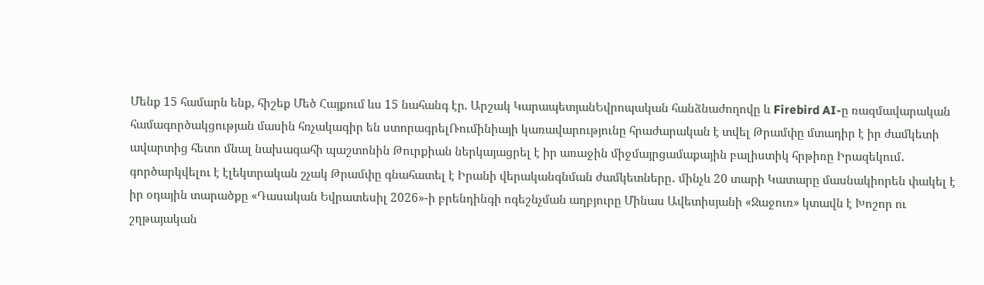Մենք 15 համարն ենք, հիշեք Մեծ Հայքում ևս 15 նահանգ էր. Արշակ ԿարապետյանԵվրոպական հանձնաժողովը և Firebird AI-ը ռազմավարական համագործակցության մասին հռչակագիր են ստորագրելՌումինիայի կառավարությունը հրաժարական է տվել Թրամփը մտադիր է իր ժամկետի ավարտից հետո մնալ նախագահի պաշտոնին Թուրքիան ներկայացրել է իր առաջին միջմայրցամաքային բալիստիկ հրթիռը Իրազեկում․ գործարկվելու է էլեկտրական շչակ Թրամփը գնահատել է Իրանի վերականգնման ժամկետները․ մինչև 20 տարի Կատարը մասնակիորեն փակել է իր օդային տարածքը «Դասական Եվրատեսիլ 2026»-ի բրենդինգի ոգեշնչման աղբյուրը Մինաս Ավետիսյանի «Ջաջուռ» կտավն է Խոշոր ու շղթայական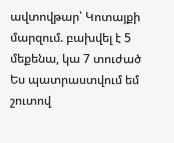ավտովթար՝ Կոտայքի մարզում. բախվել է 5 մեքենա, կա 7 տուժած Ես պատրաստվում եմ շուտով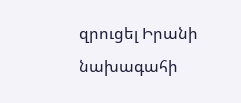զրուցել Իրանի նախագահի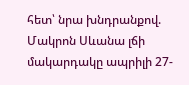հետ՝ նրա խնդրանքով. Մակրոն Սևանա լճի մակարդակը ապրիլի 27-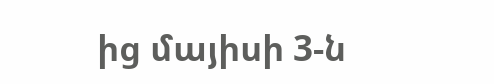ից մայիսի 3-ն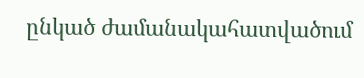ընկած ժամանակահատվածում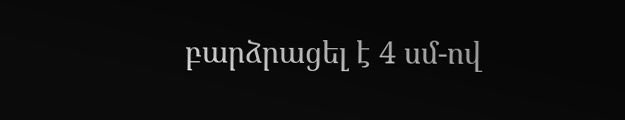բարձրացել է 4 սմ-ով